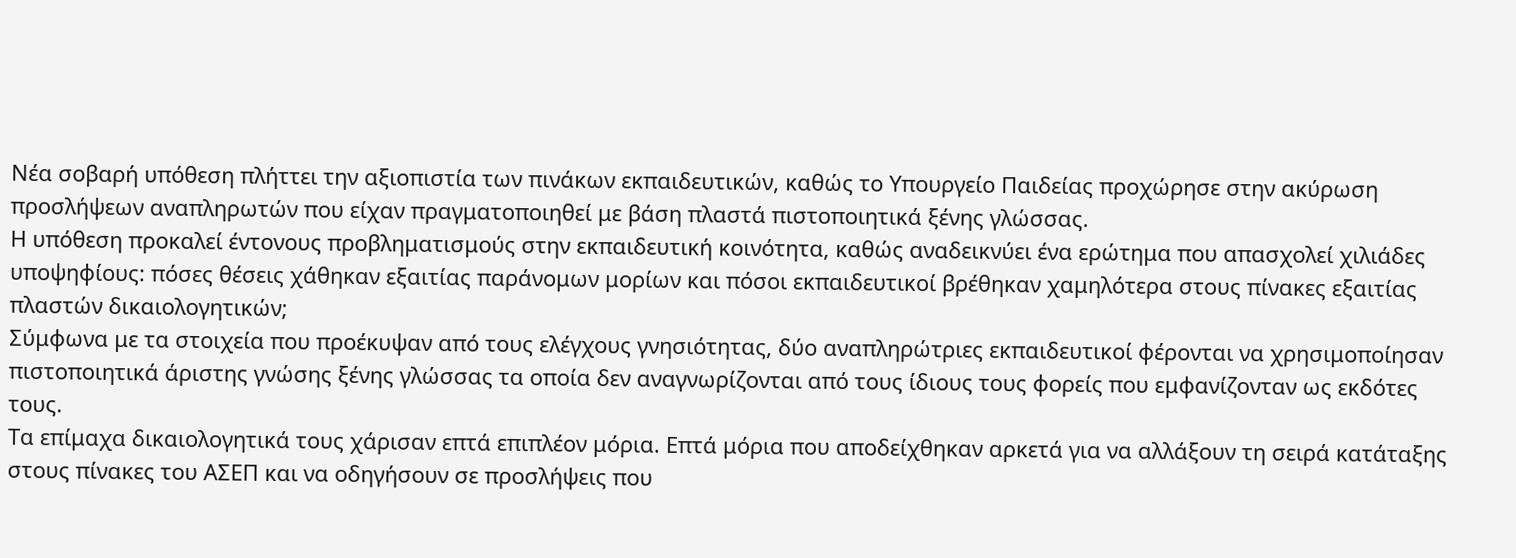Νέα σοβαρή υπόθεση πλήττει την αξιοπιστία των πινάκων εκπαιδευτικών, καθώς το Υπουργείο Παιδείας προχώρησε στην ακύρωση προσλήψεων αναπληρωτών που είχαν πραγματοποιηθεί με βάση πλαστά πιστοποιητικά ξένης γλώσσας.
Η υπόθεση προκαλεί έντονους προβληματισμούς στην εκπαιδευτική κοινότητα, καθώς αναδεικνύει ένα ερώτημα που απασχολεί χιλιάδες υποψηφίους: πόσες θέσεις χάθηκαν εξαιτίας παράνομων μορίων και πόσοι εκπαιδευτικοί βρέθηκαν χαμηλότερα στους πίνακες εξαιτίας πλαστών δικαιολογητικών;
Σύμφωνα με τα στοιχεία που προέκυψαν από τους ελέγχους γνησιότητας, δύο αναπληρώτριες εκπαιδευτικοί φέρονται να χρησιμοποίησαν πιστοποιητικά άριστης γνώσης ξένης γλώσσας τα οποία δεν αναγνωρίζονται από τους ίδιους τους φορείς που εμφανίζονταν ως εκδότες τους.
Τα επίμαχα δικαιολογητικά τους χάρισαν επτά επιπλέον μόρια. Επτά μόρια που αποδείχθηκαν αρκετά για να αλλάξουν τη σειρά κατάταξης στους πίνακες του ΑΣΕΠ και να οδηγήσουν σε προσλήψεις που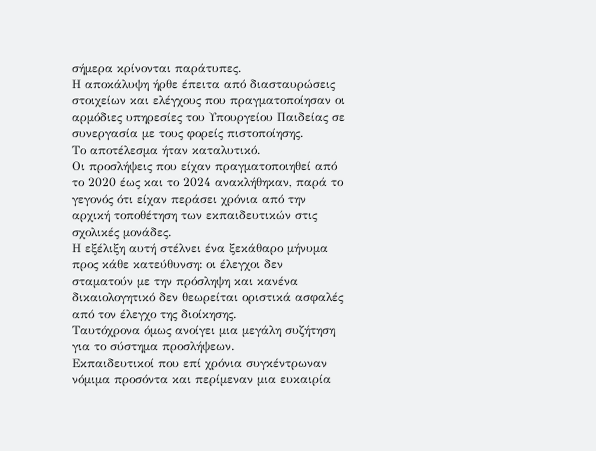σήμερα κρίνονται παράτυπες.
Η αποκάλυψη ήρθε έπειτα από διασταυρώσεις στοιχείων και ελέγχους που πραγματοποίησαν οι αρμόδιες υπηρεσίες του Υπουργείου Παιδείας σε συνεργασία με τους φορείς πιστοποίησης.
Το αποτέλεσμα ήταν καταλυτικό.
Οι προσλήψεις που είχαν πραγματοποιηθεί από το 2020 έως και το 2024 ανακλήθηκαν, παρά το γεγονός ότι είχαν περάσει χρόνια από την αρχική τοποθέτηση των εκπαιδευτικών στις σχολικές μονάδες.
Η εξέλιξη αυτή στέλνει ένα ξεκάθαρο μήνυμα προς κάθε κατεύθυνση: οι έλεγχοι δεν σταματούν με την πρόσληψη και κανένα δικαιολογητικό δεν θεωρείται οριστικά ασφαλές από τον έλεγχο της διοίκησης.
Ταυτόχρονα όμως ανοίγει μια μεγάλη συζήτηση για το σύστημα προσλήψεων.
Εκπαιδευτικοί που επί χρόνια συγκέντρωναν νόμιμα προσόντα και περίμεναν μια ευκαιρία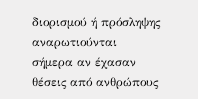διορισμού ή πρόσληψης αναρωτιούνται σήμερα αν έχασαν θέσεις από ανθρώπους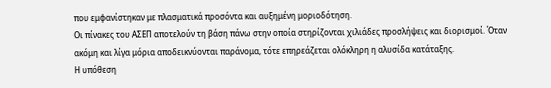που εμφανίστηκαν με πλασματικά προσόντα και αυξημένη μοριοδότηση.
Οι πίνακες του ΑΣΕΠ αποτελούν τη βάση πάνω στην οποία στηρίζονται χιλιάδες προσλήψεις και διορισμοί. Όταν ακόμη και λίγα μόρια αποδεικνύονται παράνομα, τότε επηρεάζεται ολόκληρη η αλυσίδα κατάταξης.
Η υπόθεση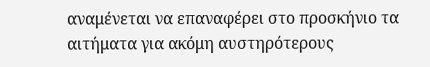αναμένεται να επαναφέρει στο προσκήνιο τα αιτήματα για ακόμη αυστηρότερους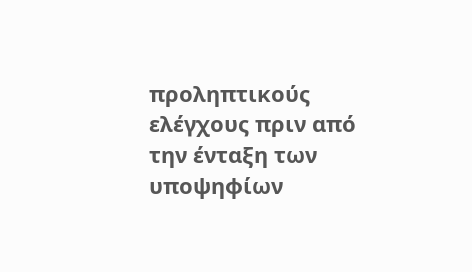προληπτικούς ελέγχους πριν από την ένταξη των υποψηφίων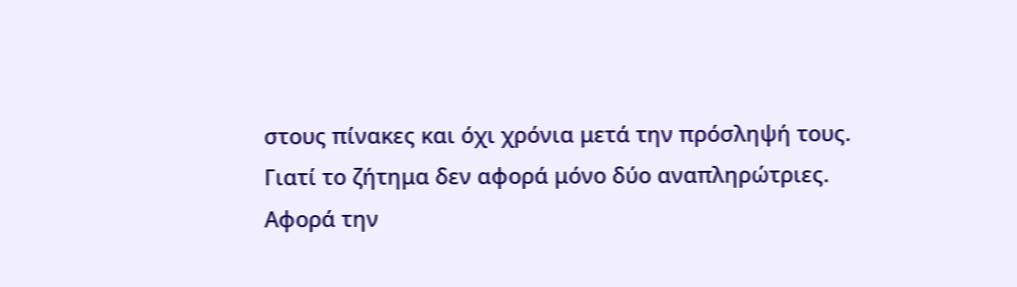στους πίνακες και όχι χρόνια μετά την πρόσληψή τους.
Γιατί το ζήτημα δεν αφορά μόνο δύο αναπληρώτριες.
Αφορά την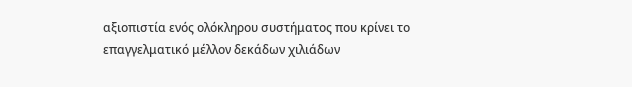αξιοπιστία ενός ολόκληρου συστήματος που κρίνει το επαγγελματικό μέλλον δεκάδων χιλιάδων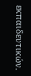εκπαιδευτικών.